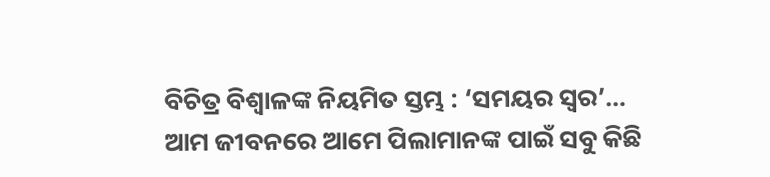ବିଚିତ୍ର ବିଶ୍ୱାଳଙ୍କ ନିୟମିତ ସ୍ତମ୍ଭ : ‘ସମୟର ସ୍ୱର’…
ଆମ ଜୀବନରେ ଆମେ ପିଲାମାନଙ୍କ ପାଇଁ ସବୁ କିଛି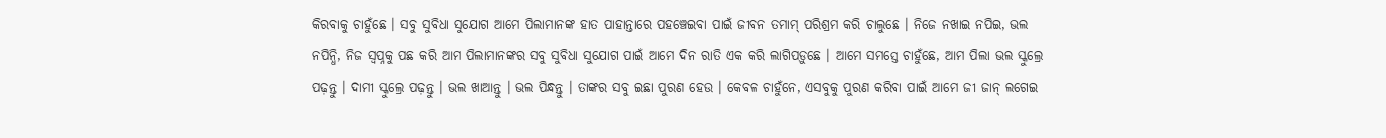କିରବାକୁ ଚାହୁଁଛେ । ସବୁ ସୁବିଧା ସୁଯୋଗ ଆମେ ପିଲାମାନଙ୍କ ହାତ ପାହାନ୍ତାରେ ପହଞ୍ଚେଇବା ପାଇଁ ଜୀବନ ତମାମ୍ ପରିଶ୍ରମ କରି ଚାଲୁଛେ । ନିଜେ ନଖାଇ ନପିଇ, ଭଲ ନପିନ୍ଧି, ନିଜ ସ୍ୱପ୍ନକୁ ପଛ କରି ଆମ ପିଲାମାନଙ୍କର ସବୁ ସୁବିଧା ସୁଯୋଗ ପାଇଁ ଆମେ ଦିନ ରାତି ଏକ କରି ଲାଗିପଡ଼ୁଛେ । ଆମେ ସମସ୍ତେ ଚାହୁଁଛେ, ଆମ ପିଲା ଭଲ ସ୍କୁଲ୍ରେ ପଢ଼ନ୍ତୁ । ଦାମୀ ସ୍କୁଲ୍ରେ ପଢ଼ନ୍ତୁ । ଭଲ ଖାଆନ୍ତୁ । ଭଲ ପିନ୍ଧନ୍ତୁ । ତାଙ୍କର ସବୁ ଇଛା ପୁରଣ ହେଉ । କେବଳ ଚାହୁଁନେ, ଏସବୁକୁ ପୁରଣ କରିବା ପାଇଁ ଆମେ ଜୀ ଜାନ୍ ଲଗେଇ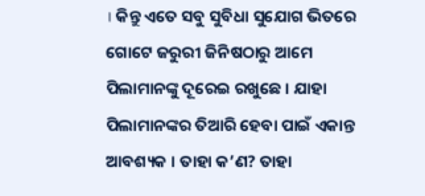। କିନ୍ତୁ ଏତେ ସବୁ ସୁବିଧା ସୁଯୋଗ ଭିତରେ ଗୋଟେ ଜରୁରୀ ଜିନିଷଠାରୁ ଆମେ ପିଲାମାନଙ୍କୁ ଦୂରେଇ ରଖୁଛେ । ଯାହା ପିଲାମାନଙ୍କର ତିଆରି ହେବା ପାଇଁ ଏକାନ୍ତ ଆବଶ୍ୟକ । ତାହା କ’ଣ? ତାହା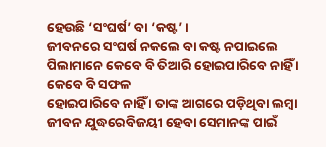ହେଉଛି ‘ସଂଘର୍ଷ’ ବା ‘କଷ୍ଟ’ ।
ଜୀବନରେ ସଂଘର୍ଷ ନକଲେ ବା କଷ୍ଟ ନପାଇଲେ ପିଲାମାନେ କେବେ ବି ତିଆରି ହୋଇପାରିବେ ନାହିଁ । କେବେ ବି ସଫଳ
ହୋଇପାରିବେ ନାହିଁ । ତାଙ୍କ ଆଗରେ ପଡ଼ିଥିବା ଲମ୍ବା ଜୀବନ ଯୁଦ୍ଧରେବିଜୟୀ ହେବା ସେମାନଙ୍କ ପାଇଁ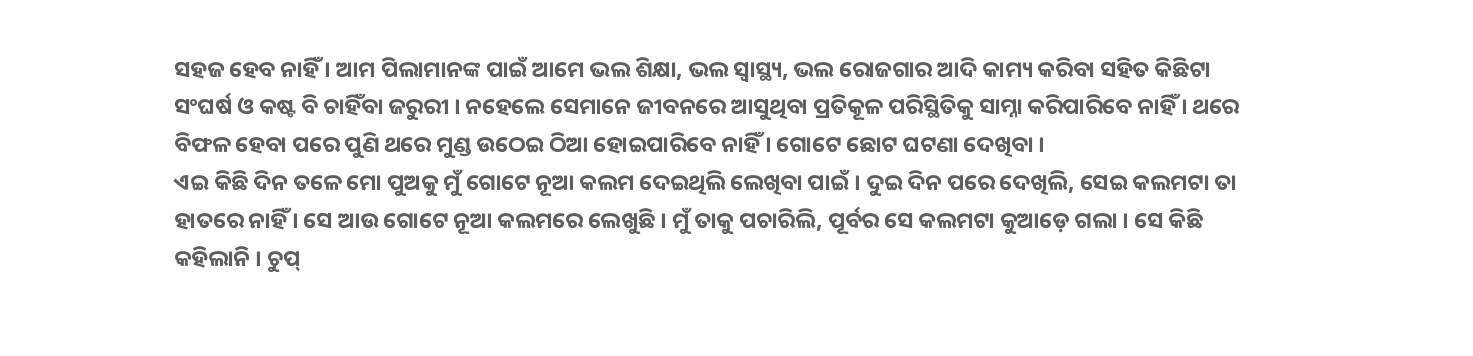ସହଜ ହେବ ନାହିଁ । ଆମ ପିଲାମାନଙ୍କ ପାଇଁ ଆମେ ଭଲ ଶିକ୍ଷା, ଭଲ ସ୍ୱାସ୍ଥ୍ୟ, ଭଲ ରୋଜଗାର ଆଦି କାମ୍ୟ କରିବା ସହିତ କିଛିଟା ସଂଘର୍ଷ ଓ କଷ୍ଟ ବି ଚାହିଁବା ଜରୁରୀ । ନହେଲେ ସେମାନେ ଜୀବନରେ ଆସୁଥିବା ପ୍ରତିକୂଳ ପରିସ୍ଥିତିକୁ ସାମ୍ନା କରିପାରିବେ ନାହିଁ । ଥରେ ବିଫଳ ହେବା ପରେ ପୁଣି ଥରେ ମୁଣ୍ଡ ଉଠେଇ ଠିଆ ହୋଇପାରିବେ ନାହିଁ । ଗୋଟେ ଛୋଟ ଘଟଣା ଦେଖିବା ।
ଏଇ କିଛି ଦିନ ତଳେ ମୋ ପୁଅକୁ ମୁଁ ଗୋଟେ ନୂଆ କଲମ ଦେଇଥିଲି ଲେଖିବା ପାଇଁ । ଦୁଇ ଦିନ ପରେ ଦେଖିଲି, ସେଇ କଲମଟା ତା ହାତରେ ନାହିଁ । ସେ ଆଉ ଗୋଟେ ନୂଆ କଲମରେ ଲେଖୁଛି । ମୁଁ ତାକୁ ପଚାରିଲି, ପୂର୍ବର ସେ କଲମଟା କୁଆଡ଼େ ଗଲା । ସେ କିଛି କହିଲାନି । ଚୁପ୍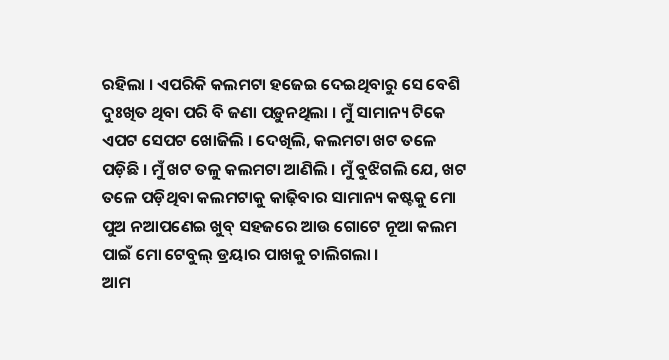ରହିଲା । ଏପରିକି କଲମଟା ହଜେଇ ଦେଇଥିବାରୁ ସେ ବେଶି ଦୁଃଖିତ ଥିବା ପରି ବି ଜଣା ପଡ଼ୁନଥିଲା । ମୁଁ ସାମାନ୍ୟ ଟିକେ ଏପଟ ସେପଟ ଖୋଜିଲି । ଦେଖିଲି, କଲମଟା ଖଟ ତଳେ ପଡ଼ିଛି । ମୁଁ ଖଟ ତଳୁ କଲମଟା ଆଣିଲି । ମୁଁ ବୁଝିଗଲି ଯେ, ଖଟ ତଳେ ପଡ଼ିଥିବା କଲମଟାକୁ କାଢ଼ିବାର ସାମାନ୍ୟ କଷ୍ଟକୁ ମୋ ପୁଅ ନଆପଣେଇ ଖୁବ୍ ସହଜରେ ଆଉ ଗୋଟେ ନୂଆ କଲମ ପାଇଁ ମୋ ଟେବୁଲ୍ ଡ୍ରୟାର ପାଖକୁ ଚାଲିଗଲା ।
ଆମ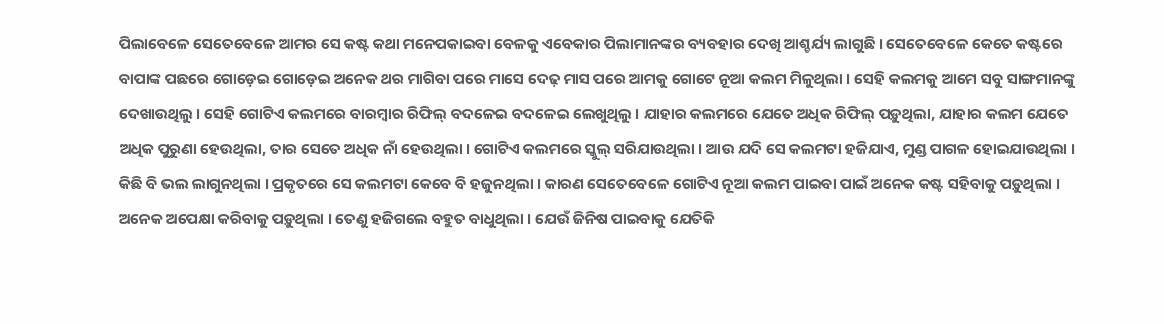ପିଲାବେଳେ ସେତେବେଳେ ଆମର ସେ କଷ୍ଟ କଥା ମନେପକାଇବା ବେଳକୁ ଏବେକାର ପିଲାମାନଙ୍କର ବ୍ୟବହାର ଦେଖି ଆଶ୍ଚର୍ଯ୍ୟ ଲାଗୁଛି । ସେତେବେଳେ କେତେ କଷ୍ଟରେ ବାପାଙ୍କ ପଛରେ ଗୋଡ଼େଇ ଗୋଡ଼େଇ ଅନେକ ଥର ମାଗିବା ପରେ ମାସେ ଦେଢ଼ ମାସ ପରେ ଆମକୁ ଗୋଟେ ନୂଆ କଲମ ମିଳୁଥିଲା । ସେହି କଲମକୁ ଆମେ ସବୁ ସାଙ୍ଗମାନଙ୍କୁ ଦେଖାଉଥିଲୁ । ସେହି ଗୋଟିଏ କଲମରେ ବାରମ୍ବାର ରିଫିଲ୍ ବଦଳେଇ ବଦଳେଇ ଲେଖୁଥିଲୁ । ଯାହାର କଲମରେ ଯେତେ ଅଧିକ ରିଫିଲ୍ ପଡ଼ୁଥିଲା, ଯାହାର କଲମ ଯେତେ ଅଧିକ ପୁରୁଣା ହେଉଥିଲା, ତାର ସେତେ ଅଧିକ ନାଁ ହେଉଥିଲା । ଗୋଟିଏ କଲମରେ ସ୍କୁଲ୍ ସରିଯାଉଥିଲା । ଆଉ ଯଦି ସେ କଲମଟା ହଜିଯାଏ, ମୁଣ୍ଡ ପାଗଳ ହୋଇଯାଉଥିଲା । କିଛି ବି ଭଲ ଲାଗୁନଥିଲା । ପ୍ରକୃତରେ ସେ କଲମଟା କେବେ ବି ହଜୁନଥିଲା । କାରଣ ସେତେବେଳେ ଗୋଟିଏ ନୂଆ କଲମ ପାଇବା ପାଇଁ ଅନେକ କଷ୍ଟ ସହିବାକୁ ପଡ଼ୁଥିଲା । ଅନେକ ଅପେକ୍ଷା କରିବାକୁ ପଡ଼ୁଥିଲା । ତେଣୁ ହଜିଗଲେ ବହୁତ ବାଧୁଥିଲା । ଯେଉଁ ଜିନିଷ ପାଇବାକୁ ଯେତିକି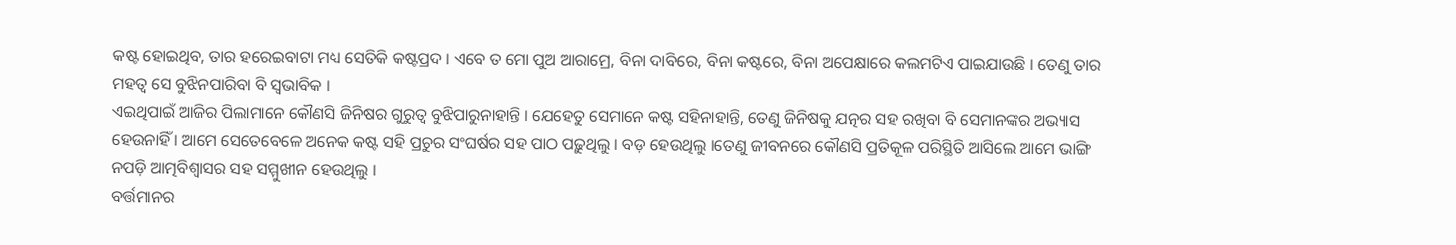କଷ୍ଟ ହୋଇଥିବ, ତାର ହରେଇବାଟା ମଧ୍ୟ ସେତିକି କଷ୍ଟପ୍ରଦ । ଏବେ ତ ମୋ ପୁଅ ଆରାମ୍ରେ, ବିନା ଦାବିରେ, ବିନା କଷ୍ଟରେ, ବିନା ଅପେକ୍ଷାରେ କଲମଟିଏ ପାଇଯାଉଛି । ତେଣୁ ତାର ମହତ୍ୱ ସେ ବୁଝିନପାରିବା ବି ସ୍ୱଭାବିକ ।
ଏଇଥିପାଇଁ ଆଜିର ପିଲାମାନେ କୌଣସି ଜିନିଷର ଗୁରୁତ୍ୱ ବୁଝିପାରୁନାହାନ୍ତି । ଯେହେତୁ ସେମାନେ କଷ୍ଟ ସହିନାହାନ୍ତି, ତେଣୁ ଜିନିଷକୁ ଯତ୍ନର ସହ ରଖିବା ବି ସେମାନଙ୍କର ଅଭ୍ୟାସ ହେଉନାହିଁ । ଆମେ ସେତେବେଳେ ଅନେକ କଷ୍ଟ ସହି ପ୍ରଚୁର ସଂଘର୍ଷର ସହ ପାଠ ପଢ଼ୁଥିଲୁ । ବଡ଼ ହେଉଥିଲୁ ।ତେଣୁ ଜୀବନରେ କୌଣସି ପ୍ରତିକୂଳ ପରିସ୍ଥିତି ଆସିଲେ ଆମେ ଭାଙ୍ଗି ନପଡ଼ି ଆତ୍ମବିଶ୍ୱାସର ସହ ସମ୍ମୁଖୀନ ହେଉଥିଲୁ ।
ବର୍ତ୍ତମାନର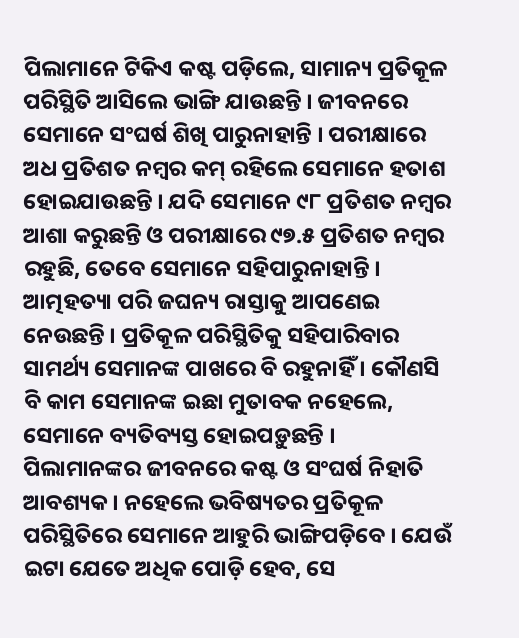ପିଲାମାନେ ଟିକିଏ କଷ୍ଟ ପଡ଼ିଲେ, ସାମାନ୍ୟ ପ୍ରତିକୂଳ ପରିସ୍ଥିତି ଆସିଲେ ଭାଙ୍ଗି ଯାଉଛନ୍ତି । ଜୀବନରେ ସେମାନେ ସଂଘର୍ଷ ଶିଖି ପାରୁନାହାନ୍ତି । ପରୀକ୍ଷାରେ ଅଧ ପ୍ରତିଶତ ନମ୍ବର କମ୍ ରହିଲେ ସେମାନେ ହତାଶ ହୋଇଯାଉଛନ୍ତି । ଯଦି ସେମାନେ ୯୮ ପ୍ରତିଶତ ନମ୍ବର ଆଶା କରୁଛନ୍ତି ଓ ପରୀକ୍ଷାରେ ୯୭.୫ ପ୍ରତିଶତ ନମ୍ବର ରହୁଛି, ତେବେ ସେମାନେ ସହିପାରୁନାହାନ୍ତି । ଆତ୍ମହତ୍ୟା ପରି ଜଘନ୍ୟ ରାସ୍ତାକୁ ଆପଣେଇ ନେଉଛନ୍ତି । ପ୍ରତିକୂଳ ପରିସ୍ଥିତିକୁ ସହିପାରିବାର ସାମର୍ଥ୍ୟ ସେମାନଙ୍କ ପାଖରେ ବି ରହୁନାହିଁ । କୌଣସି ବି କାମ ସେମାନଙ୍କ ଇଛା ମୁତାବକ ନହେଲେ, ସେମାନେ ବ୍ୟତିବ୍ୟସ୍ତ ହୋଇପଡ଼ୁଛନ୍ତି ।
ପିଲାମାନଙ୍କର ଜୀବନରେ କଷ୍ଟ ଓ ସଂଘର୍ଷ ନିହାତି ଆବଶ୍ୟକ । ନହେଲେ ଭବିଷ୍ୟତର ପ୍ରତିକୂଳ ପରିସ୍ଥିତିରେ ସେମାନେ ଆହୁରି ଭାଙ୍ଗିପଡ଼ିବେ । ଯେଉଁ ଇଟା ଯେତେ ଅଧିକ ପୋଡ଼ି ହେବ, ସେ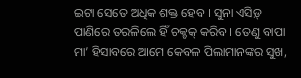ଇଟା ସେତେ ଅଧିକ ଶକ୍ତ ହେବ । ସୁନା ଏସିଡ଼୍ ପାଣିରେ ତରଳିଲେ ହିଁ ଚକ୍ଚକ୍ କରିବ । ତେଣୁ ବାପା ମା’ ହିସାବରେ ଆମେ କେବଳ ପିଲାମାନଙ୍କର ସୁଖ,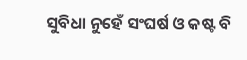ସୁବିଧା ନୁହେଁ ସଂଘର୍ଷ ଓ କଷ୍ଟ ବି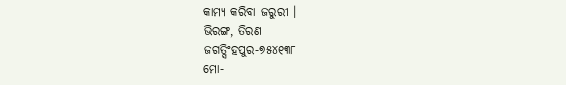କାମ୍ୟ କରିବା ଜରୁରୀ ।
ଭିରଙ୍ଗ, ତିରଣ
ଜଗତ୍ସିଂହପୁର-୭୫୪୧୩୮
ମୋ-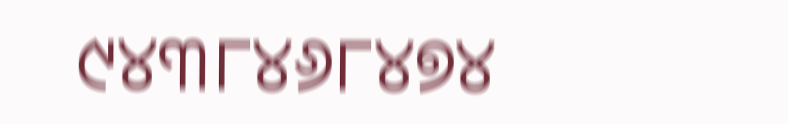୯୪୩୮୪୬୮୪୭୪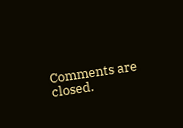Comments are closed.